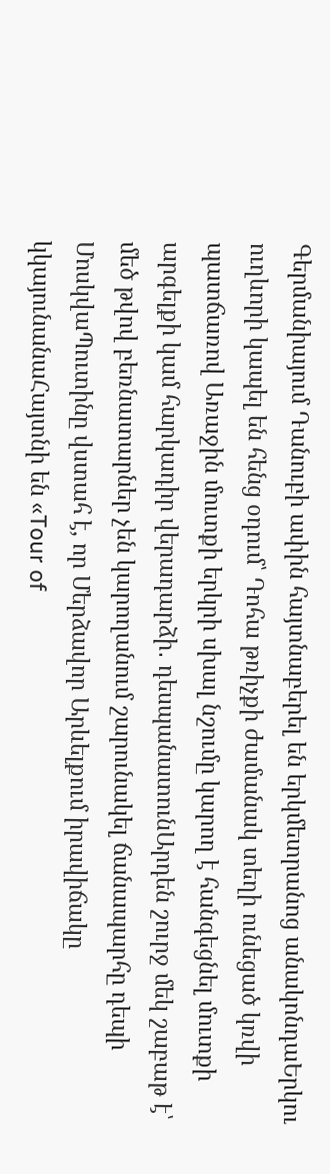Գերմանիայում Դանուբի ափին հայտնաբերել են երկմետրանոց անակոնդաԵրկու ուղևորի կապել են հենց օդում՝ Դոհա թռիչքի ժամանակ տեղի ունեցած կռվի պատճառով Առաջին մուտքի երկրի սխալ նշումը կարող է հանգեցնել մուտքի արգելքի կամ հարկադիր վերադարձի․ դեսպանատունԱրդեն շուրջ մեկ շաբաթ է՝ մեծ թվով բեռնատարներ չեն կարողանում շարունակել ճանապարհը դեպի ՄոսկվաՊուտինը վստահ է, որ Մերձավոր Արևելքում իրավիճակը կկայունանաՀայտնի են «Tour of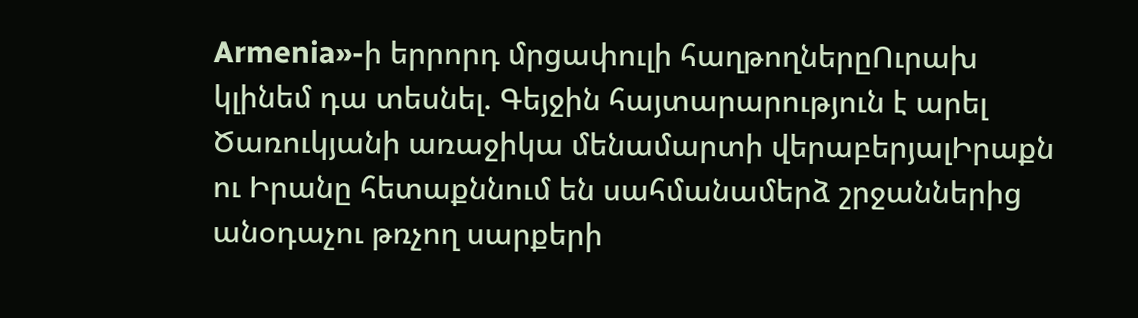Armenia»-ի երրորդ մրցափուլի հաղթողներըՈւրախ կլինեմ դա տեսնել. Գեյջին հայտարարություն է արել Ծառուկյանի առաջիկա մենամարտի վերաբերյալԻրաքն ու Իրանը հետաքննում են սահմանամերձ շրջաններից անօդաչու թռչող սարքերի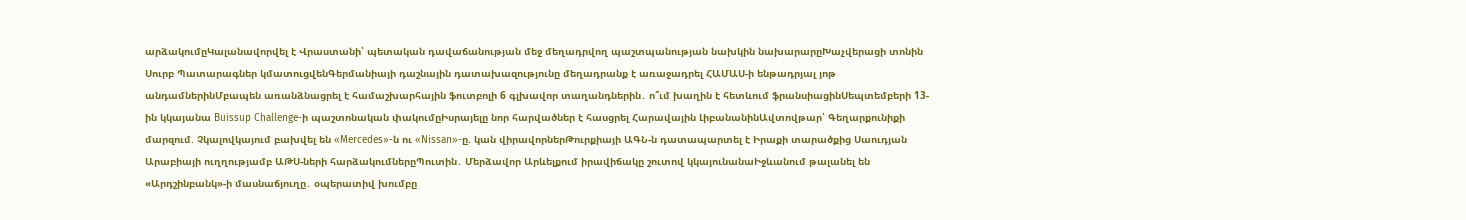արձակումըԿալանավորվել է Վրաստանի՝ պետական դավաճանության մեջ մեղադրվող պաշտպանության նախկին նախարարըԽաչվերացի տոնին Սուրբ Պատարագներ կմատուցվենԳերմանիայի դաշնային դատախազությունը մեղադրանք է առաջադրել ՀԱՄԱՍ-ի ենթադրյալ յոթ անդամներինՄբապեն առանձնացրել է համաշխարհային ֆուտբոլի 6 գլխավոր տաղանդներին․ ո՞ւմ խաղին է հետևում ֆրանսիացինՍեպտեմբերի 13-ին կկայանա Buissup Challenge-ի պաշտոնական փակումըԻսրայելը նոր հարվածներ է հասցրել Հարավային ԼիբանանինԱվտովթար՝ Գեղարքունիքի մարզում. Չկալովկայում բախվել են «Mercedes»-ն ու «Nissan»-ը. կան վիրավորներԹուրքիայի ԱԳՆ-ն դատապարտել է Իրաքի տարածքից Սաուդյան Արաբիայի ուղղությամբ ԱԹՍ-ների հարձակումներըՊուտին․ Մերձավոր Արևելքում իրավիճակը շուտով կկայունանաԻջևանում թալանել են «Արդշինբանկ»-ի մասնաճյուղը․ օպերատիվ խումբը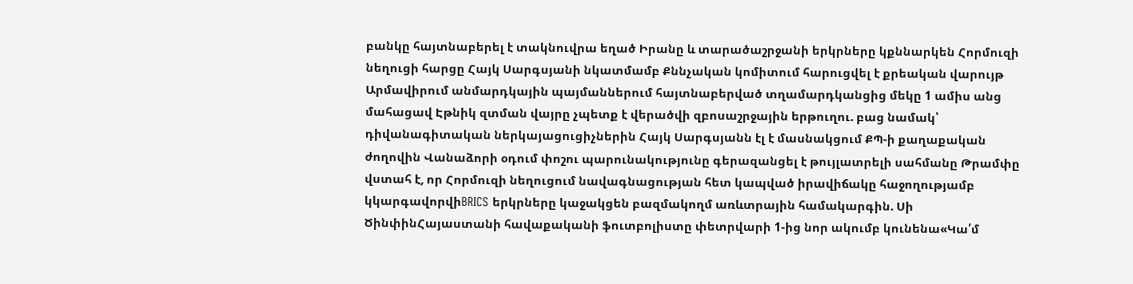բանկը հայտնաբերել է տակնուվրա եղած Իրանը և տարածաշրջանի երկրները կքննարկեն Հորմուզի նեղուցի հարցը Հայկ Սարգսյանի նկատմամբ Քննչական կոմիտում հարուցվել է քրեական վարույթ Արմավիրում անմարդկային պայմաններում հայտնաբերված տղամարդկանցից մեկը 1 ամիս անց մահացավ Էթնիկ զտման վայրը չպետք է վերածվի զբոսաշրջային երթուղու. բաց նամակ՝ դիվանագիտական ներկայացուցիչներին Հայկ Սարգսյանն էլ է մասնակցում ՔՊ-ի քաղաքական ժողովին Վանաձորի օդում փոշու պարունակությունը գերազանցել է թույլատրելի սահմանը Թրամփը վստահ է, որ Հորմուզի նեղուցում նավագնացության հետ կապված իրավիճակը հաջողությամբ կկարգավորվիBRICS երկրները կաջակցեն բազմակողմ առևտրային համակարգին. Սի ԾինփինՀայաստանի հավաքականի ֆուտբոլիստը փետրվարի 1-ից նոր ակումբ կունենա«Կա՛մ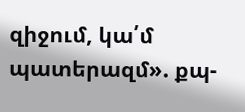զիջում, կա՛մ պատերազմ». քպ-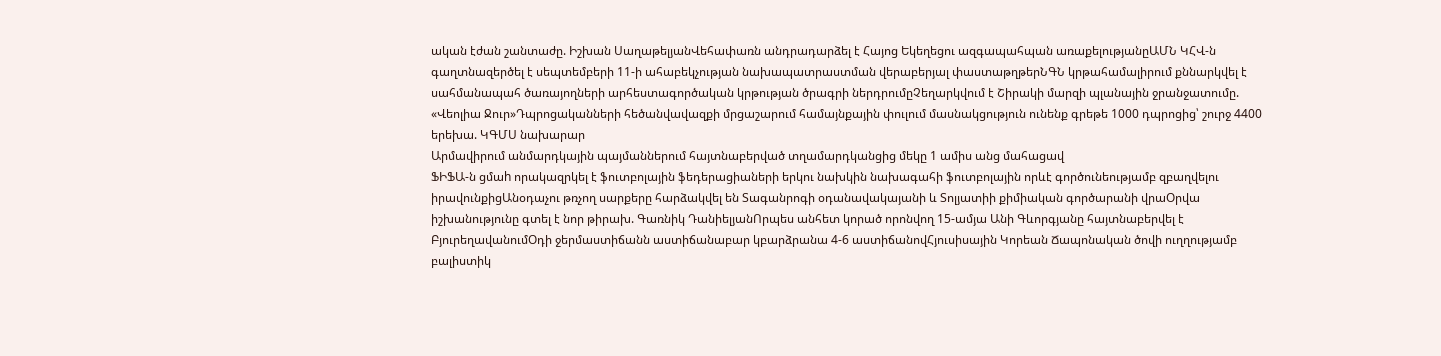ական էժան շանտաժը. Իշխան ՍաղաթելյանՎեհափառն անդրադարձել է Հայոց Եկեղեցու ազգապահպան առաքելությանըԱՄՆ ԿՀՎ-ն գաղտնազերծել է սեպտեմբերի 11-ի ահաբեկչության նախապատրաստման վերաբերյալ փաստաթղթերՆԳՆ կրթահամալիրում քննարկվել է սահմանապահ ծառայողների արհեստագործական կրթության ծրագրի ներդրումըՉեղարկվում է Շիրակի մարզի պլանային ջրանջատումը. «Վեոլիա Ջուր»Դպրոցականների հեծանվավազքի մրցաշարում համայնքային փուլում մասնակցություն ունենք գրեթե 1000 դպրոցից՝ շուրջ 4400 երեխա. ԿԳՄՍ նախարար
Արմավիրում անմարդկային պայմաններում հայտնաբերված տղամարդկանցից մեկը 1 ամիս անց մահացավ
ՖԻՖԱ-ն ցմաh որակազրկել է ֆուտբոլային ֆեդերացիաների երկու նախկին նախագահի ֆուտբոլային որևէ գործունեությամբ զբաղվելու իրավունքիցԱնօդաչու թռչող սարքերը հարձակվել են Տագանրոգի օդանավակայանի և Տոլյատիի քիմիական գործարանի վրաՕրվա իշխանությունը գտել է նոր թիրախ. Գառնիկ ԴանիելյանՈրպես անհետ կորած որոնվող 15-ամյա Անի Գևորգյանը հայտնաբերվել է ԲյուրեղավանումՕդի ջերմաստիճանն աստիճանաբար կբարձրանա 4-6 աստիճանովՀյուսիսային Կորեան Ճապոնական ծովի ուղղությամբ բալիստիկ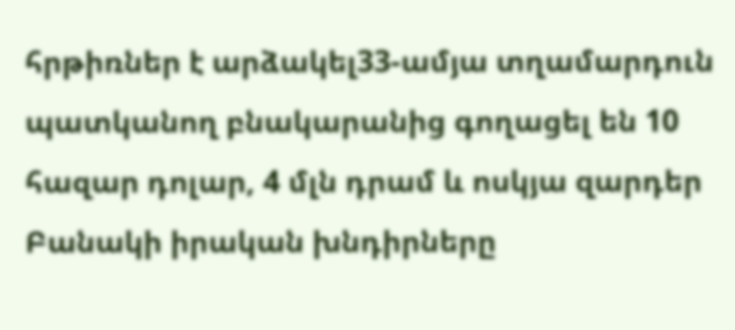հրթիռներ է արձակել33-ամյա տղամարդուն պատկանող բնակարանից գողացել են 10 հազար դոլար, 4 մլն դրամ և ոսկյա զարդեր
Բանակի իրական խնդիրները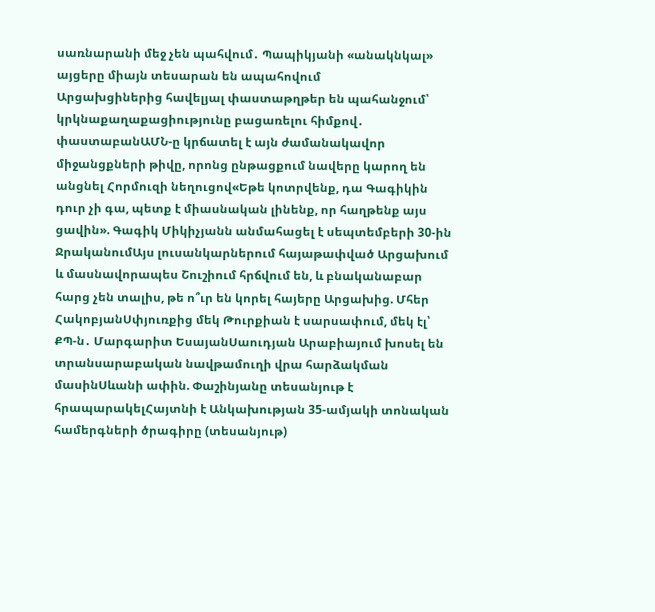սառնարանի մեջ չեն պահվում․ Պապիկյանի «անակնկալ» այցերը միայն տեսարան են ապահովում
Արցախցիներից հավելյալ փաստաթղթեր են պահանջում՝ կրկնաքաղաքացիությունը բացառելու հիմքով․ փաստաբանԱՄՆ-ը կրճատել է այն ժամանակավոր միջանցքների թիվը, որոնց ընթացքում նավերը կարող են անցնել Հորմուզի նեղուցով«Եթե կոտրվենք, դա Գագիկին դուր չի գա, պետք է միասնական լինենք, որ հաղթենք այս ցավին». Գագիկ Միկիչյանն անմահացել է սեպտեմբերի 30-ին ՋրականումԱյս լուսանկարներում հայաթափված Արցախում և մասնավորապես Շուշիում հրճվում են, և բնականաբար հարց չեն տալիս, թե ո՞ւր են կորել հայերը Արցախից. Մհեր ՀակոբյանՍփյուռքից մեկ Թուրքիան է սարսափում, մեկ էլ՝ ՔՊ-ն․ Մարգարիտ ԵսայանՍաուդյան Արաբիայում խոսել են տրանսարաբական նավթամուղի վրա հարձակման մասինՍևանի ափին. Փաշինյանը տեսանյութ է հրապարակելՀայտնի է Անկախության 35-ամյակի տոնական համերգների ծրագիրը (տեսանյութ)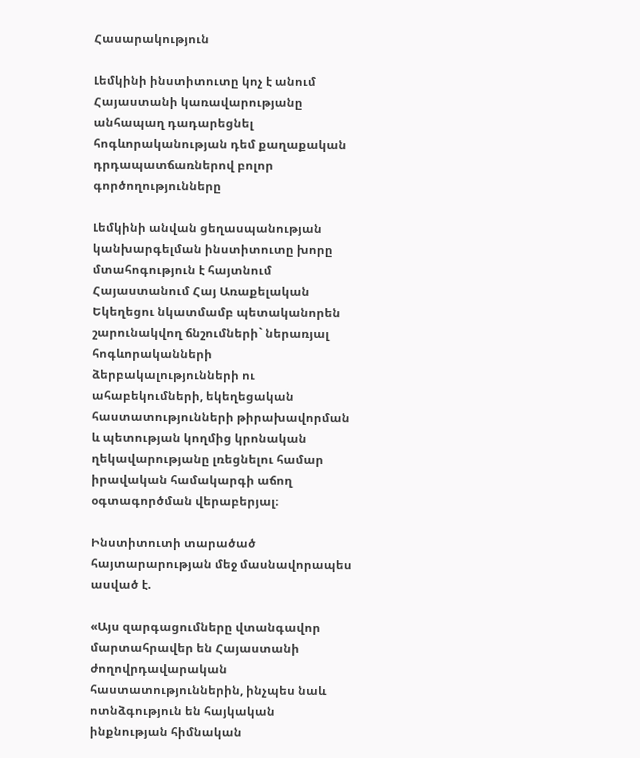Հասարակություն

Լեմկինի ինստիտուտը կոչ է անում Հայաստանի կառավարությանը անհապաղ դադարեցնել հոգևորականության դեմ քաղաքական դրդապատճառներով բոլոր գործողությունները

Լեմկինի անվան ցեղասպանության կանխարգելման ինստիտուտը խորը մտահոգություն է հայտնում Հայաստանում Հայ Առաքելական Եկեղեցու նկատմամբ պետականորեն շարունակվող ճնշումների` ներառյալ հոգևորականների ձերբակալությունների ու ահաբեկումների, եկեղեցական հաստատությունների թիրախավորման և պետության կողմից կրոնական ղեկավարությանը լռեցնելու համար իրավական համակարգի աճող օգտագործման վերաբերյալ։

Ինստիտուտի տարածած հայտարարության մեջ մասնավորապես ասված է.

«Այս զարգացումները վտանգավոր մարտահրավեր են Հայաստանի ժողովրդավարական հաստատություններին, ինչպես նաև ոտնձգություն են հայկական ինքնության հիմնական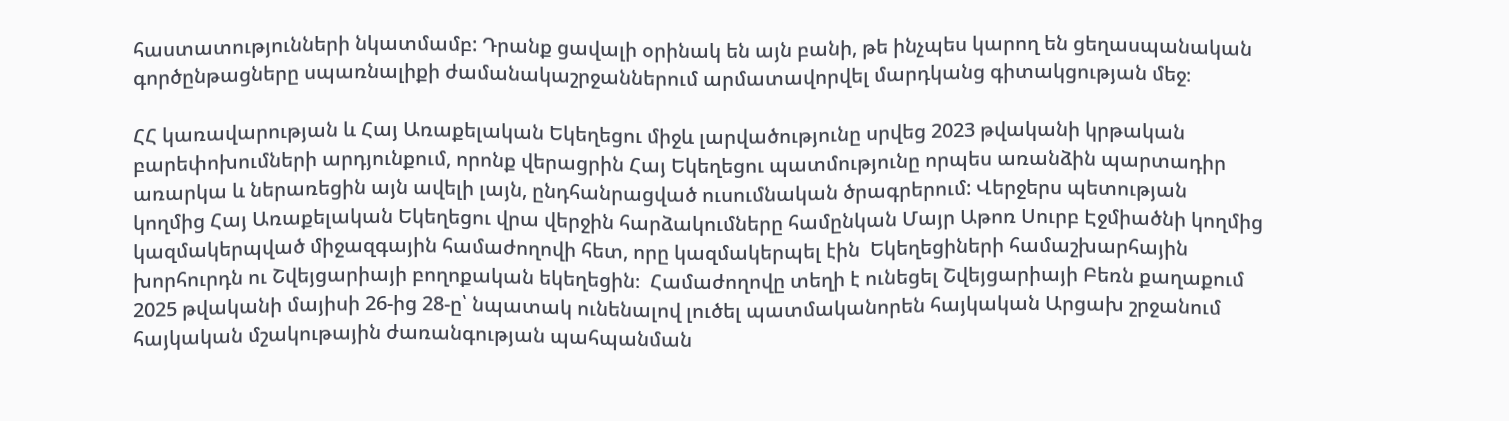հաստատությունների նկատմամբ: Դրանք ցավալի օրինակ են այն բանի, թե ինչպես կարող են ցեղասպանական գործընթացները սպառնալիքի ժամանակաշրջաններում արմատավորվել մարդկանց գիտակցության մեջ։

ՀՀ կառավարության և Հայ Առաքելական Եկեղեցու միջև լարվածությունը սրվեց 2023 թվականի կրթական բարեփոխումների արդյունքում, որոնք վերացրին Հայ Եկեղեցու պատմությունը որպես առանձին պարտադիր առարկա և ներառեցին այն ավելի լայն, ընդհանրացված ուսումնական ծրագրերում: Վերջերս պետության կողմից Հայ Առաքելական Եկեղեցու վրա վերջին հարձակումները համընկան Մայր Աթոռ Սուրբ Էջմիածնի կողմից կազմակերպված միջազգային համաժողովի հետ, որը կազմակերպել էին  Եկեղեցիների համաշխարհային խորհուրդն ու Շվեյցարիայի բողոքական եկեղեցին։  Համաժողովը տեղի է ունեցել Շվեյցարիայի Բեռն քաղաքում 2025 թվականի մայիսի 26-ից 28-ը՝ նպատակ ունենալով լուծել պատմականորեն հայկական Արցախ շրջանում հայկական մշակութային ժառանգության պահպանման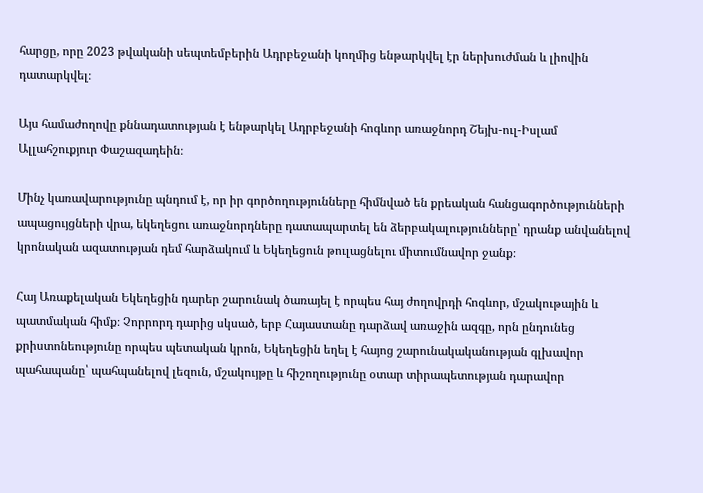հարցը, որը 2023 թվականի սեպտեմբերին Ադրբեջանի կողմից ենթարկվել էր ներխուժման և լիովին դատարկվել։

Այս համաժողովը քննադատության է ենթարկել Ադրբեջանի հոգևոր առաջնորդ Շեյխ-ուլ-Իսլամ Ալլահշուքյուր Փաշազադեին։

Մինչ կառավարությունը պնդում է, որ իր գործողությունները հիմնված են քրեական հանցագործությունների ապացույցների վրա, եկեղեցու առաջնորդները դատապարտել են ձերբակալությունները՝ դրանք անվանելով կրոնական ազատության դեմ հարձակում և Եկեղեցուն թուլացնելու միտումնավոր ջանք։

Հայ Առաքելական Եկեղեցին դարեր շարունակ ծառայել է որպես հայ ժողովրդի հոգևոր, մշակութային և պատմական հիմք։ Չորրորդ դարից սկսած, երբ Հայաստանը դարձավ առաջին ազգը, որն ընդունեց քրիստոնեությունը որպես պետական կրոն, Եկեղեցին եղել է հայոց շարունակականության գլխավոր պահապանը՝ պահպանելով լեզուն, մշակույթը և հիշողությունը օտար տիրապետության դարավոր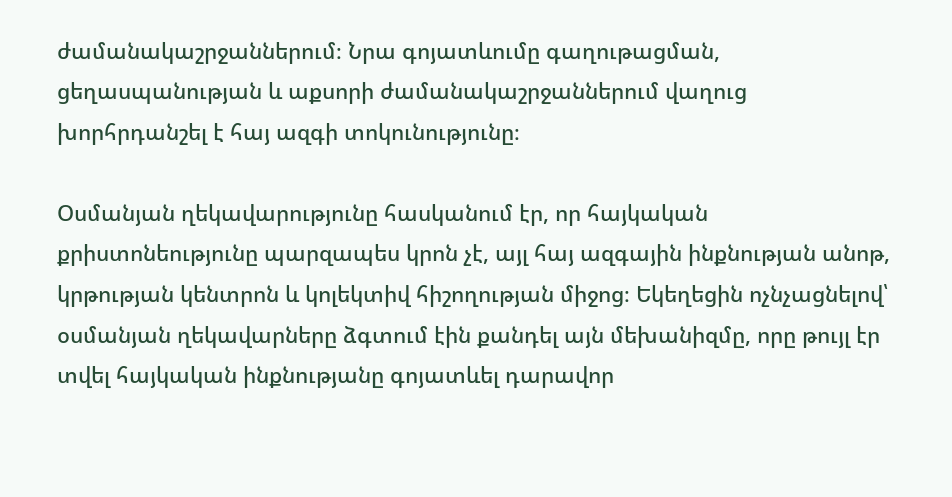ժամանակաշրջաններում։ Նրա գոյատևումը գաղութացման, ցեղասպանության և աքսորի ժամանակաշրջաններում վաղուց խորհրդանշել է հայ ազգի տոկունությունը։

Օսմանյան ղեկավարությունը հասկանում էր, որ հայկական քրիստոնեությունը պարզապես կրոն չէ, այլ հայ ազգային ինքնության անոթ, կրթության կենտրոն և կոլեկտիվ հիշողության միջոց։ Եկեղեցին ոչնչացնելով՝ օսմանյան ղեկավարները ձգտում էին քանդել այն մեխանիզմը, որը թույլ էր տվել հայկական ինքնությանը գոյատևել դարավոր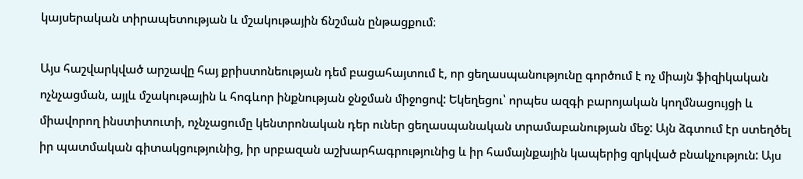կայսերական տիրապետության և մշակութային ճնշման ընթացքում։

Այս հաշվարկված արշավը հայ քրիստոնեության դեմ բացահայտում է, որ ցեղասպանությունը գործում է ոչ միայն ֆիզիկական ոչնչացման, այլև մշակութային և հոգևոր ինքնության ջնջման միջոցով: Եկեղեցու՝ որպես ազգի բարոյական կողմնացույցի և միավորող ինստիտուտի, ոչնչացումը կենտրոնական դեր ուներ ցեղասպանական տրամաբանության մեջ: Այն ձգտում էր ստեղծել իր պատմական գիտակցությունից, իր սրբազան աշխարհագրությունից և իր համայնքային կապերից զրկված բնակչություն: Այս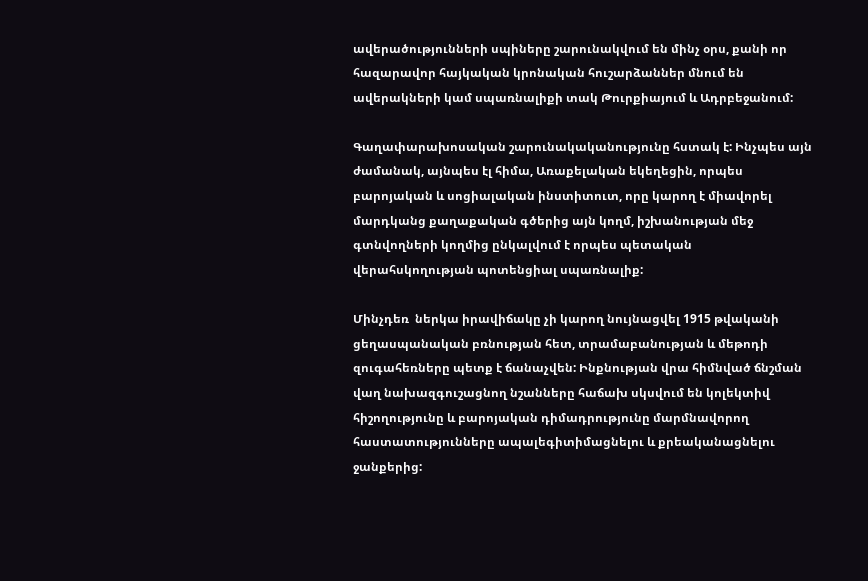ավերածությունների սպիները շարունակվում են մինչ օրս, քանի որ հազարավոր հայկական կրոնական հուշարձաններ մնում են ավերակների կամ սպառնալիքի տակ Թուրքիայում և Ադրբեջանում:

Գաղափարախոսական շարունակականությունը հստակ է: Ինչպես այն ժամանակ, այնպես էլ հիմա, Առաքելական եկեղեցին, որպես բարոյական և սոցիալական ինստիտուտ, որը կարող է միավորել մարդկանց քաղաքական գծերից այն կողմ, իշխանության մեջ գտնվողների կողմից ընկալվում է որպես պետական վերահսկողության պոտենցիալ սպառնալիք:

Մինչդեռ  ներկա իրավիճակը չի կարող նույնացվել 1915 թվականի ցեղասպանական բռնության հետ, տրամաբանության և մեթոդի զուգահեռները պետք է ճանաչվեն: Ինքնության վրա հիմնված ճնշման վաղ նախազգուշացնող նշանները հաճախ սկսվում են կոլեկտիվ հիշողությունը և բարոյական դիմադրությունը մարմնավորող հաստատությունները ապալեգիտիմացնելու և քրեականացնելու ջանքերից: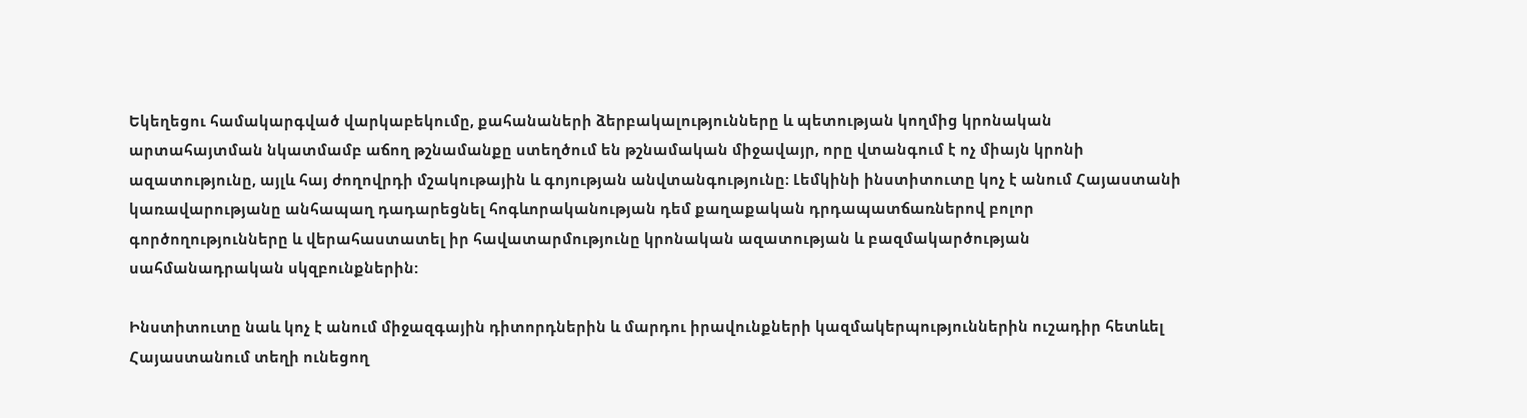Եկեղեցու համակարգված վարկաբեկումը, քահանաների ձերբակալությունները և պետության կողմից կրոնական արտահայտման նկատմամբ աճող թշնամանքը ստեղծում են թշնամական միջավայր, որը վտանգում է ոչ միայն կրոնի ազատությունը, այլև հայ ժողովրդի մշակութային և գոյության անվտանգությունը։ Լեմկինի ինստիտուտը կոչ է անում Հայաստանի կառավարությանը անհապաղ դադարեցնել հոգևորականության դեմ քաղաքական դրդապատճառներով բոլոր գործողությունները և վերահաստատել իր հավատարմությունը կրոնական ազատության և բազմակարծության սահմանադրական սկզբունքներին:

Ինստիտուտը նաև կոչ է անում միջազգային դիտորդներին և մարդու իրավունքների կազմակերպություններին ուշադիր հետևել Հայաստանում տեղի ունեցող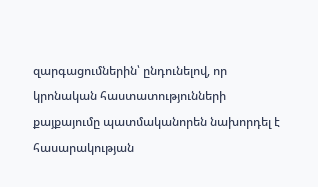զարգացումներին՝ ընդունելով, որ կրոնական հաստատությունների քայքայումը պատմականորեն նախորդել է հասարակության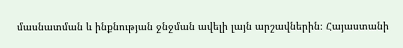մասնատման և ինքնության ջնջման ավելի լայն արշավներին։ Հայաստանի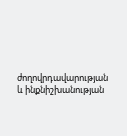ժողովրդավարության և ինքնիշխանության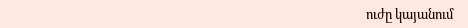ուժը կայանում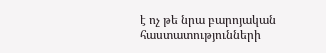է ոչ թե նրա բարոյական հաստատությունների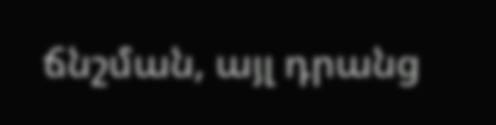ճնշման, այլ դրանց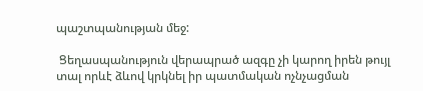պաշտպանության մեջ:

 Ցեղասպանություն վերապրած ազգը չի կարող իրեն թույլ տալ որևէ ձևով կրկնել իր պատմական ոչնչացման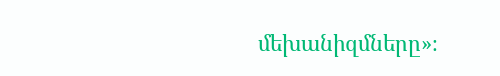մեխանիզմները»։